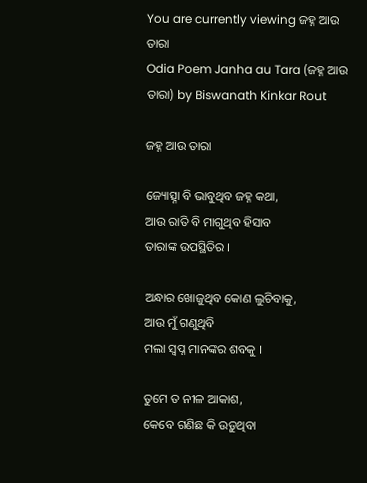You are currently viewing ଜହ୍ନ ଆଉ ତାରା
Odia Poem Janha au Tara (ଜହ୍ନ ଆଉ ତାରା) by Biswanath Kinkar Rout

ଜହ୍ନ ଆଉ ତାରା

ଜ୍ୟୋତ୍ସ୍ନା ବି ଭାବୁଥିବ ଜହ୍ନ କଥା,
ଆଉ ରାତି ବି ମାଗୁଥିବ ହିସାବ
ତାରାଙ୍କ ଉପସ୍ଥିତିର ।

ଅନ୍ଧାର ଖୋଜୁଥିବ କୋଣ ଲୁଚିବାକୁ,
ଆଉ ମୁଁ ଗଣୁଥିବି
ମଲା ସ୍ୱପ୍ନ ମାନଙ୍କର ଶବକୁ ।

ତୁମେ ତ ନୀଳ ଆକାଶ,
କେବେ ଗଣିଛ କି ଉଡ଼ୁଥିବା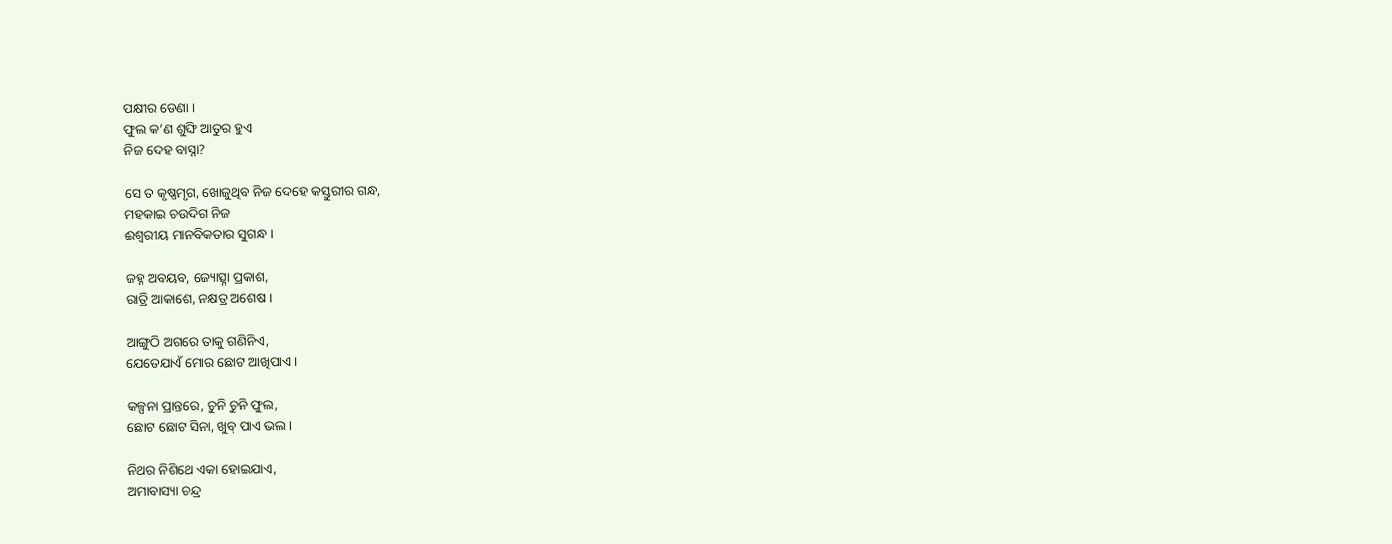ପକ୍ଷୀର ଡେଣା ।
ଫୁଲ କ’ଣ ଶୁଙ୍ଘି ଆତୁର ହୁଏ
ନିଜ ଦେହ ବାସ୍ନା?

ସେ ତ କୃଷ୍ଣମୃଗ, ଖୋଜୁଥିବ ନିଜ ଦେହେ କସ୍ତୁରୀର ଗନ୍ଧ,
ମହକାଇ ଚଉଦିଗ ନିଜ
ଈଶ୍ୱରୀୟ ମାନବିକତାର ସୁଗନ୍ଧ ।

ଜହ୍ନ ଅବୟବ, ଜ୍ୟୋତ୍ସ୍ନା ପ୍ରକାଶ,
ରାତ୍ରି ଆକାଶେ, ନକ୍ଷତ୍ର ଅଶେଷ ।

ଆଙ୍ଗୁଠି ଅଗରେ ତାକୁ ଗଣିନିଏ,
ଯେତେଯାଏଁ ମୋର ଛୋଟ ଆଖିପାଏ ।

କଳ୍ପନା ପ୍ରାନ୍ତରେ, ଚୁନି ଚୁନି ଫୁଲ,
ଛୋଟ ଛୋଟ ସିନା, ଖୁବ୍ ପାଏ ଭଲ ।

ନିଥର ନିଶିଥେ ଏକା ହୋଇଯାଏ,
ଅମାବାସ୍ୟା ଚନ୍ଦ୍ର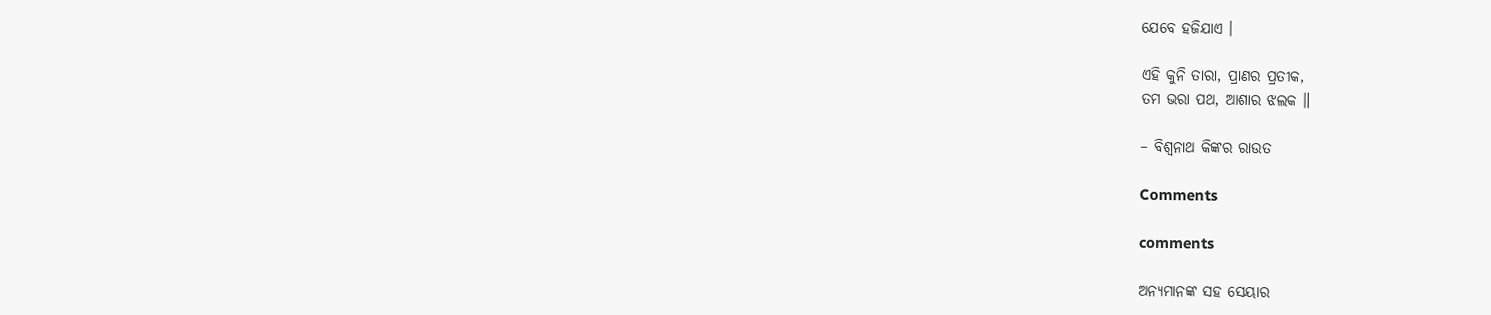ଯେବେ ହଜିଯାଏ ।

ଏହି କୁନି ତାରା, ପ୍ରାଣର ପ୍ରତୀକ,
ତମ ଭରା ପଥ, ଆଶାର ଝଲକ ॥

– ବିଶ୍ୱନାଥ କିଙ୍କର ରାଉତ

Comments

comments

ଅନ୍ୟମାନଙ୍କ ସହ ସେୟାର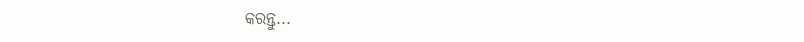କରନ୍ତୁ...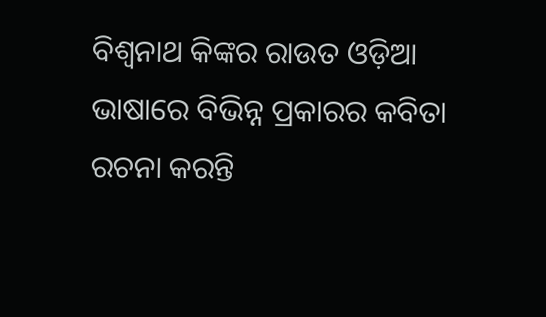ବିଶ୍ୱନାଥ କିଙ୍କର ରାଉତ ଓଡ଼ିଆ ଭାଷାରେ ବିଭିନ୍ନ ପ୍ରକାରର କବିତା ରଚନା କରନ୍ତି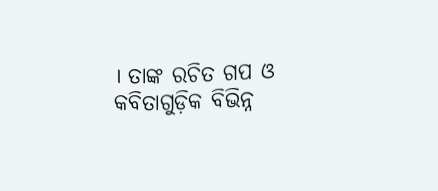। ତାଙ୍କ ରଚିତ ଗପ ଓ କବିତାଗୁଡ଼ିକ ବିଭିନ୍ନ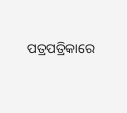ପତ୍ରପତ୍ରିକାରେ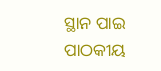ସ୍ଥାନ ପାଇ ପାଠକୀୟ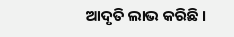ଆଦୃତି ଲାଭ କରିଛି ।